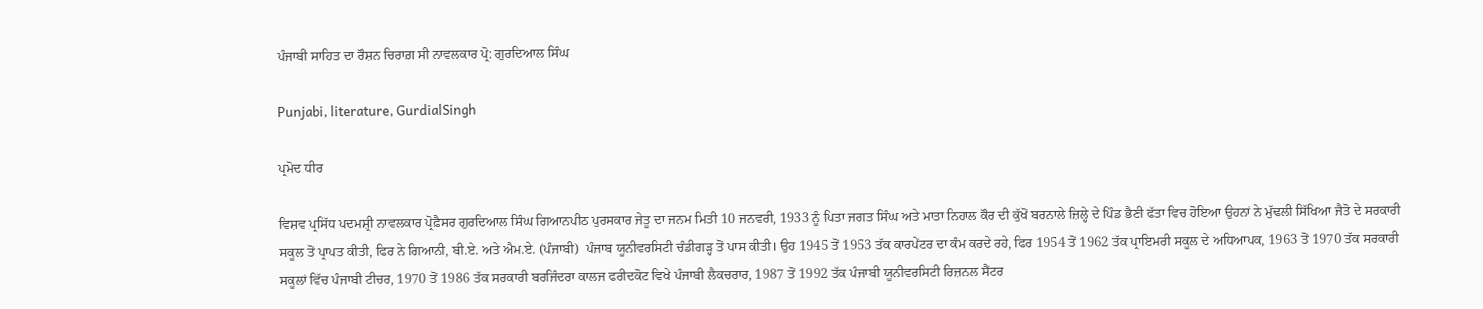ਪੰਜਾਬੀ ਸਾਹਿਤ ਦਾ ਰੌਸ਼ਨ ਚਿਰਾਗ਼ ਸੀ ਨਾਵਲਕਾਰ ਪ੍ਰੋ: ਗੁਰਦਿਆਲ ਸਿੰਘ

Punjabi, literature, GurdialSingh

ਪ੍ਰਮੋਦ ਧੀਰ

ਵਿਸ਼ਵ ਪ੍ਰਸਿੱਧ ਪਦਮਸ਼੍ਰੀ ਨਾਵਲਕਾਰ ਪ੍ਰੋਫ਼ੈਸਰ ਗੁਰਦਿਆਲ ਸਿੰਘ ਗਿਆਨਪੀਠ ਪੁਰਸਕਾਰ ਜੇਤੂ ਦਾ ਜਨਮ ਮਿਤੀ 10 ਜਨਵਰੀ, 1933 ਨੂੰ ਪਿਤਾ ਜਗਤ ਸਿੰਘ ਅਤੇ ਮਾਤਾ ਨਿਹਾਲ ਕੌਰ ਦੀ ਕੁੱਖੋਂ ਬਰਨਾਲੇ ਜ਼ਿਲ੍ਹੇ ਦੇ ਪਿੰਡ ਭੈਣੀ ਫੱਤਾ ਵਿਚ ਹੋਇਆ ਉਹਨਾਂ ਨੇ ਮੁੱਢਲੀ ਸਿੱਖਿਆ ਜੈਤੋ ਦੇ ਸਰਕਾਰੀ ਸਕੂਲ ਤੋਂ ਪ੍ਰਾਪਤ ਕੀਤੀ, ਫਿਰ ਨੇ ਗਿਆਨੀ, ਬੀ.ਏ. ਅਤੇ ਐਮ.ਏ. (ਪੰਜਾਬੀ)  ਪੰਜਾਬ ਯੂਨੀਵਰਸਿਟੀ ਚੰਡੀਗੜ੍ਹ ਤੋਂ ਪਾਸ ਕੀਤੀ। ਉਹ 1945 ਤੋਂ 1953 ਤੱਕ ਕਾਰਪੇਂਟਰ ਦਾ ਕੰਮ ਕਰਦੇ ਰਹੇ, ਫਿਰ 1954 ਤੋਂ 1962 ਤੱਕ ਪ੍ਰਾਇਮਰੀ ਸਕੂਲ ਦੇ ਅਧਿਆਪਕ, 1963 ਤੋਂ 1970 ਤੱਕ ਸਰਕਾਰੀ ਸਕੂਲਾਂ ਵਿੱਚ ਪੰਜਾਬੀ ਟੀਚਰ, 1970 ਤੋਂ 1986 ਤੱਕ ਸਰਕਾਰੀ ਬਰਜਿੰਦਰਾ ਕਾਲਜ ਫਰੀਦਕੋਟ ਵਿਖੇ ਪੰਜਾਬੀ ਲੈਕਚਰਾਰ, 1987 ਤੋਂ 1992 ਤੱਕ ਪੰਜਾਬੀ ਯੂਨੀਵਰਸਿਟੀ ਰਿਜ਼ਨਲ ਸੈਂਟਰ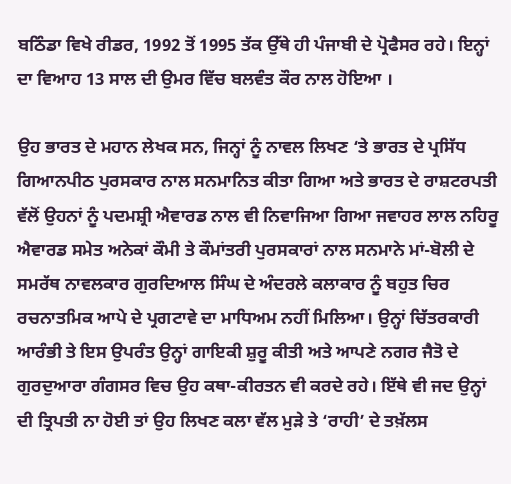ਬਠਿੰਡਾ ਵਿਖੇ ਰੀਡਰ, 1992 ਤੋਂ 1995 ਤੱਕ ਉੱਥੇ ਹੀ ਪੰਜਾਬੀ ਦੇ ਪ੍ਰੋਫੈਸਰ ਰਹੇ। ਇਨ੍ਹਾਂ ਦਾ ਵਿਆਹ 13 ਸਾਲ ਦੀ ਉਮਰ ਵਿੱਚ ਬਲਵੰਤ ਕੌਰ ਨਾਲ ਹੋਇਆ ।

ਉਹ ਭਾਰਤ ਦੇ ਮਹਾਨ ਲੇਖਕ ਸਨ, ਜਿਨ੍ਹਾਂ ਨੂੰ ਨਾਵਲ ਲਿਖਣ ‘ਤੇ ਭਾਰਤ ਦੇ ਪ੍ਰਸਿੱਧ ਗਿਆਨਪੀਠ ਪੁਰਸਕਾਰ ਨਾਲ ਸਨਮਾਨਿਤ ਕੀਤਾ ਗਿਆ ਅਤੇ ਭਾਰਤ ਦੇ ਰਾਸ਼ਟਰਪਤੀ ਵੱਲੋਂ ਉਹਨਾਂ ਨੂੰ ਪਦਮਸ਼੍ਰੀ ਐਵਾਰਡ ਨਾਲ ਵੀ ਨਿਵਾਜਿਆ ਗਿਆ ਜਵਾਹਰ ਲਾਲ ਨਹਿਰੂ ਐਵਾਰਡ ਸਮੇਤ ਅਨੇਕਾਂ ਕੌਮੀ ਤੇ ਕੌਮਾਂਤਰੀ ਪੁਰਸਕਾਰਾਂ ਨਾਲ ਸਨਮਾਨੇ ਮਾਂ-ਬੋਲੀ ਦੇ ਸਮਰੱਥ ਨਾਵਲਕਾਰ ਗੁਰਦਿਆਲ ਸਿੰਘ ਦੇ ਅੰਦਰਲੇ ਕਲਾਕਾਰ ਨੂੰ ਬਹੁਤ ਚਿਰ ਰਚਨਾਤਮਿਕ ਆਪੇ ਦੇ ਪ੍ਰਗਟਾਵੇ ਦਾ ਮਾਧਿਅਮ ਨਹੀਂ ਮਿਲਿਆ। ਉਨ੍ਹਾਂ ਚਿੱਤਰਕਾਰੀ ਆਰੰਭੀ ਤੇ ਇਸ ਉਪਰੰਤ ਉਨ੍ਹਾਂ ਗਾਇਕੀ ਸ਼ੁਰੂ ਕੀਤੀ ਅਤੇ ਆਪਣੇ ਨਗਰ ਜੈਤੋ ਦੇ ਗੁਰਦੁਆਰਾ ਗੰਗਸਰ ਵਿਚ ਉਹ ਕਥਾ-ਕੀਰਤਨ ਵੀ ਕਰਦੇ ਰਹੇ। ਇੱਥੇ ਵੀ ਜਦ ਉਨ੍ਹਾਂ ਦੀ ਤ੍ਰਿਪਤੀ ਨਾ ਹੋਈ ਤਾਂ ਉਹ ਲਿਖਣ ਕਲਾ ਵੱਲ ਮੁੜੇ ਤੇ ‘ਰਾਹੀ’ ਦੇ ਤਖ਼ੱਲਸ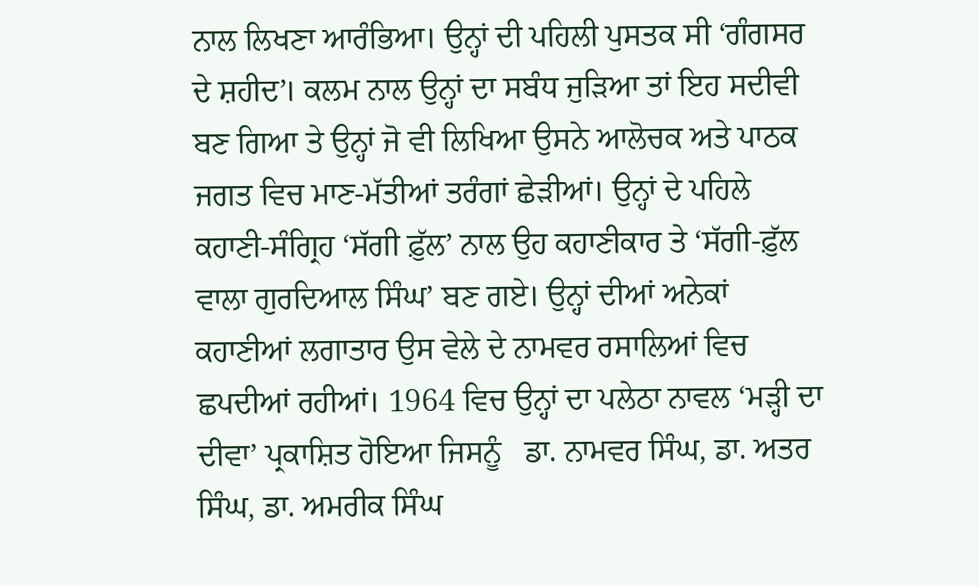ਨਾਲ ਲਿਖਣਾ ਆਰੰਭਿਆ। ਉਨ੍ਹਾਂ ਦੀ ਪਹਿਲੀ ਪੁਸਤਕ ਸੀ ‘ਗੰਗਸਰ ਦੇ ਸ਼ਹੀਦ’। ਕਲਮ ਨਾਲ ਉਨ੍ਹਾਂ ਦਾ ਸਬੰਧ ਜੁੜਿਆ ਤਾਂ ਇਹ ਸਦੀਵੀ ਬਣ ਗਿਆ ਤੇ ਉਨ੍ਹਾਂ ਜੋ ਵੀ ਲਿਖਿਆ ਉਸਨੇ ਆਲੋਚਕ ਅਤੇ ਪਾਠਕ ਜਗਤ ਵਿਚ ਮਾਣ-ਮੱਤੀਆਂ ਤਰੰਗਾਂ ਛੇੜੀਆਂ। ਉਨ੍ਹਾਂ ਦੇ ਪਹਿਲੇ ਕਹਾਣੀ-ਸੰਗ੍ਰਿਹ ‘ਸੱਗੀ ਫ਼ੁੱਲ’ ਨਾਲ ਉਹ ਕਹਾਣੀਕਾਰ ਤੇ ‘ਸੱਗੀ-ਫ਼ੁੱਲ ਵਾਲਾ ਗੁਰਦਿਆਲ ਸਿੰਘ’ ਬਣ ਗਏ। ਉਨ੍ਹਾਂ ਦੀਆਂ ਅਨੇਕਾਂ ਕਹਾਣੀਆਂ ਲਗਾਤਾਰ ਉਸ ਵੇਲੇ ਦੇ ਨਾਮਵਰ ਰਸਾਲਿਆਂ ਵਿਚ ਛਪਦੀਆਂ ਰਹੀਆਂ। 1964 ਵਿਚ ਉਨ੍ਹਾਂ ਦਾ ਪਲੇਠਾ ਨਾਵਲ ‘ਮੜ੍ਹੀ ਦਾ ਦੀਵਾ’ ਪ੍ਰਕਾਸ਼ਿਤ ਹੋਇਆ ਜਿਸਨੂੰ   ਡਾ. ਨਾਮਵਰ ਸਿੰਘ, ਡਾ. ਅਤਰ ਸਿੰਘ, ਡਾ. ਅਮਰੀਕ ਸਿੰਘ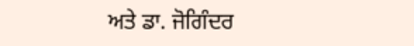ਅਤੇ ਡਾ. ਜੋਗਿੰਦਰ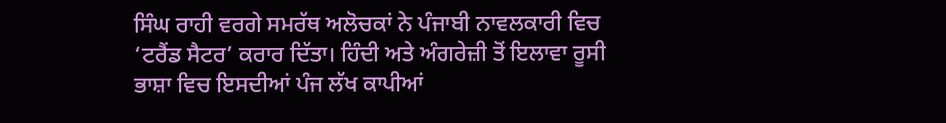ਸਿੰਘ ਰਾਹੀ ਵਰਗੇ ਸਮਰੱਥ ਅਲੋਚਕਾਂ ਨੇ ਪੰਜਾਬੀ ਨਾਵਲਕਾਰੀ ਵਿਚ ‘ਟਰੈਂਡ ਸੈਟਰ’ ਕਰਾਰ ਦਿੱਤਾ। ਹਿੰਦੀ ਅਤੇ ਅੰਗਰੇਜ਼ੀ ਤੋਂ ਇਲਾਵਾ ਰੂਸੀ ਭਾਸ਼ਾ ਵਿਚ ਇਸਦੀਆਂ ਪੰਜ ਲੱਖ ਕਾਪੀਆਂ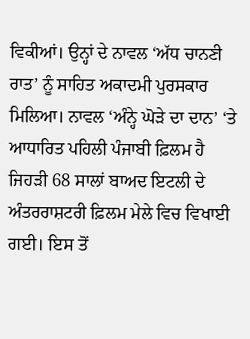ਵਿਕੀਆਂ। ਉਨ੍ਹਾਂ ਦੇ ਨਾਵਲ ‘ਅੱਧ ਚਾਨਣੀ ਰਾਤ’ ਨੂੰ ਸਾਹਿਤ ਅਕਾਦਮੀ ਪੁਰਸਕਾਰ ਮਿਲਿਆ। ਨਾਵਲ ‘ਅੰਨ੍ਹੇ ਘੋੜੇ ਦਾ ਦਾਨ’ ‘ਤੇ ਆਧਾਰਿਤ ਪਹਿਲੀ ਪੰਜਾਬੀ ਫ਼ਿਲਮ ਹੈ ਜਿਹੜੀ 68 ਸਾਲਾਂ ਬਾਅਦ ਇਟਲੀ ਦੇ ਅੰਤਰਰਾਸ਼ਟਰੀ ਫ਼ਿਲਮ ਮੇਲੇ ਵਿਚ ਵਿਖਾਈ ਗਈ। ਇਸ ਤੋਂ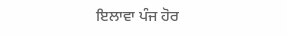ਇਲਾਵਾ ਪੰਜ ਹੋਰ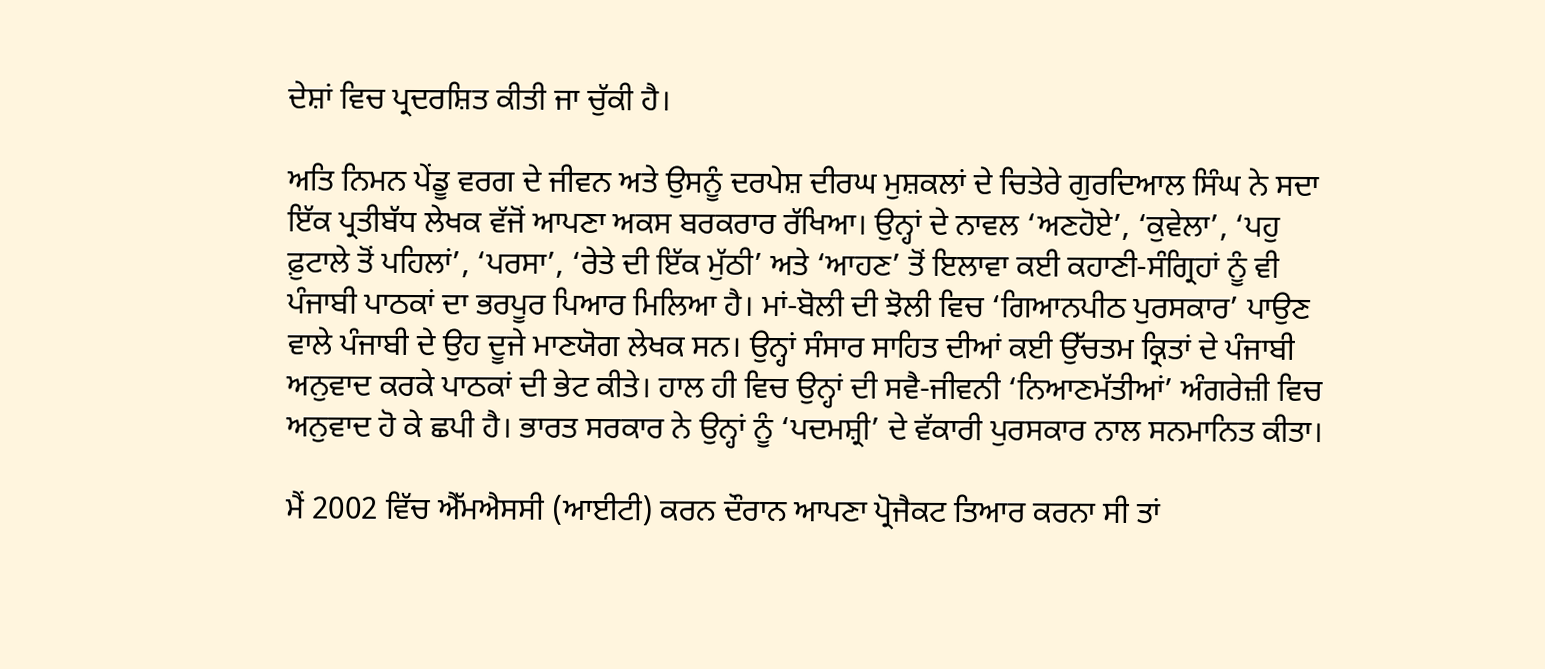ਦੇਸ਼ਾਂ ਵਿਚ ਪ੍ਰਦਰਸ਼ਿਤ ਕੀਤੀ ਜਾ ਚੁੱਕੀ ਹੈ।

ਅਤਿ ਨਿਮਨ ਪੇਂਡੂ ਵਰਗ ਦੇ ਜੀਵਨ ਅਤੇ ਉਸਨੂੰ ਦਰਪੇਸ਼ ਦੀਰਘ ਮੁਸ਼ਕਲਾਂ ਦੇ ਚਿਤੇਰੇ ਗੁਰਦਿਆਲ ਸਿੰਘ ਨੇ ਸਦਾ ਇੱਕ ਪ੍ਰਤੀਬੱਧ ਲੇਖਕ ਵੱਜੋਂ ਆਪਣਾ ਅਕਸ ਬਰਕਰਾਰ ਰੱਖਿਆ। ਉਨ੍ਹਾਂ ਦੇ ਨਾਵਲ ‘ਅਣਹੋਏ’, ‘ਕੁਵੇਲਾ’, ‘ਪਹੁ ਫ਼ੁਟਾਲੇ ਤੋਂ ਪਹਿਲਾਂ’, ‘ਪਰਸਾ’, ‘ਰੇਤੇ ਦੀ ਇੱਕ ਮੁੱਠੀ’ ਅਤੇ ‘ਆਹਣ’ ਤੋਂ ਇਲਾਵਾ ਕਈ ਕਹਾਣੀ-ਸੰਗ੍ਰਿਹਾਂ ਨੂੰ ਵੀ ਪੰਜਾਬੀ ਪਾਠਕਾਂ ਦਾ ਭਰਪੂਰ ਪਿਆਰ ਮਿਲਿਆ ਹੈ। ਮਾਂ-ਬੋਲੀ ਦੀ ਝੋਲੀ ਵਿਚ ‘ਗਿਆਨਪੀਠ ਪੁਰਸਕਾਰ’ ਪਾਉਣ ਵਾਲੇ ਪੰਜਾਬੀ ਦੇ ਉਹ ਦੂਜੇ ਮਾਣਯੋਗ ਲੇਖਕ ਸਨ। ਉਨ੍ਹਾਂ ਸੰਸਾਰ ਸਾਹਿਤ ਦੀਆਂ ਕਈ ਉੱਚਤਮ ਕ੍ਰਿਤਾਂ ਦੇ ਪੰਜਾਬੀ ਅਨੁਵਾਦ ਕਰਕੇ ਪਾਠਕਾਂ ਦੀ ਭੇਟ ਕੀਤੇ। ਹਾਲ ਹੀ ਵਿਚ ਉਨ੍ਹਾਂ ਦੀ ਸਵੈ-ਜੀਵਨੀ ‘ਨਿਆਣਮੱਤੀਆਂ’ ਅੰਗਰੇਜ਼ੀ ਵਿਚ ਅਨੁਵਾਦ ਹੋ ਕੇ ਛਪੀ ਹੈ। ਭਾਰਤ ਸਰਕਾਰ ਨੇ ਉਨ੍ਹਾਂ ਨੂੰ ‘ਪਦਮਸ਼੍ਰੀ’ ਦੇ ਵੱਕਾਰੀ ਪੁਰਸਕਾਰ ਨਾਲ ਸਨਮਾਨਿਤ ਕੀਤਾ।

ਮੈਂ 2002 ਵਿੱਚ ਐੱਮਐਸਸੀ (ਆਈਟੀ) ਕਰਨ ਦੌਰਾਨ ਆਪਣਾ ਪ੍ਰੋਜੈਕਟ ਤਿਆਰ ਕਰਨਾ ਸੀ ਤਾਂ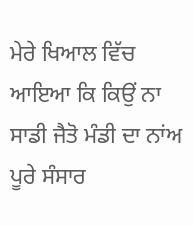ਮੇਰੇ ਖਿਆਲ ਵਿੱਚ ਆਇਆ ਕਿ ਕਿਉਂ ਨਾ ਸਾਡੀ ਜੈਤੋ ਮੰਡੀ ਦਾ ਨਾਂਅ ਪੂਰੇ ਸੰਸਾਰ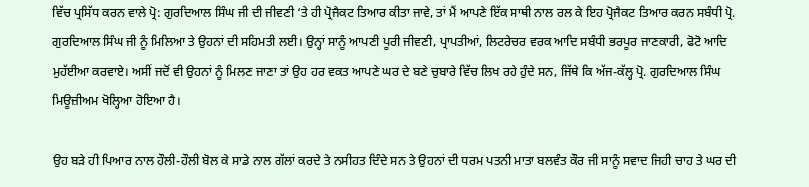ਵਿੱਚ ਪ੍ਰਸਿੱਧ ਕਰਨ ਵਾਲੇ ਪ੍ਰੋ: ਗੁਰਦਿਆਲ ਸਿੰਘ ਜੀ ਦੀ ਜੀਵਣੀ ‘ਤੇ ਹੀ ਪ੍ਰੋਜੈਕਟ ਤਿਆਰ ਕੀਤਾ ਜਾਵੇ, ਤਾਂ ਮੈਂ ਆਪਣੇ ਇੱਕ ਸਾਥੀ ਨਾਲ ਰਲ ਕੇ ਇਹ ਪ੍ਰੋਜੈਕਟ ਤਿਆਰ ਕਰਨ ਸਬੰਧੀ ਪ੍ਰੋ. ਗੁਰਦਿਆਲ ਸਿੰਘ ਜੀ ਨੂੰ ਮਿਲਿਆ ਤੇ ਉਹਨਾਂ ਦੀ ਸਹਿਮਤੀ ਲਈ। ਉਨ੍ਹਾਂ ਸਾਨੂੰ ਆਪਣੀ ਪੂਰੀ ਜੀਵਣੀ, ਪ੍ਰਾਪਤੀਆਂ, ਲਿਟਰੇਚਰ ਵਰਕ ਆਦਿ ਸਬੰਧੀ ਭਰਪੂਰ ਜਾਣਕਾਰੀ, ਫੋਟੋ ਆਦਿ ਮੁਹੱਈਆ ਕਰਵਾਏ। ਅਸੀਂ ਜਦੋਂ ਵੀ ਉਹਨਾਂ ਨੂੰ ਮਿਲਣ ਜਾਣਾ ਤਾਂ ਉਹ ਹਰ ਵਕਤ ਆਪਣੇ ਘਰ ਦੇ ਬਣੇ ਚੁਬਾਰੇ ਵਿੱਚ ਲਿਖ ਰਹੇ ਹੁੰਦੇ ਸਨ, ਜਿੱਥੇ ਕਿ ਅੱਜ-ਕੱਲ੍ਹ ਪ੍ਰੋ. ਗੁਰਦਿਆਲ ਸਿੰਘ ਮਿਊਜ਼ੀਅਮ ਖੋਲ੍ਹਿਆ ਹੋਇਆ ਹੈ।

ਉਹ ਬੜੇ ਹੀ ਪਿਆਰ ਨਾਲ ਹੌਲੀ-ਹੌਲੀ ਬੋਲ ਕੇ ਸਾਡੇ ਨਾਲ ਗੱਲਾਂ ਕਰਦੇ ਤੇ ਨਸੀਹਤ ਦਿੰਦੇ ਸਨ ਤੇ ਉਹਨਾਂ ਦੀ ਧਰਮ ਪਤਨੀ ਮਾਤਾ ਬਲਵੰਤ ਕੌਰ ਜੀ ਸਾਨੂੰ ਸਵਾਦ ਜਿਹੀ ਚਾਹ ਤੇ ਘਰ ਦੀ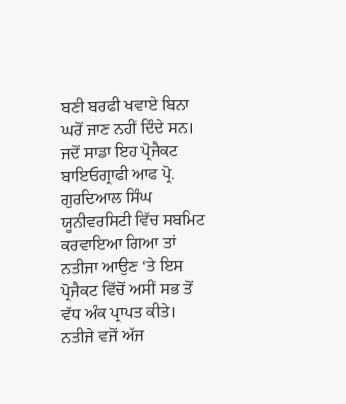ਬਣੀ ਬਰਫੀ ਖਵਾਏ ਬਿਨਾ ਘਰੋਂ ਜਾਣ ਨਹੀਂ ਦਿੰਦੇ ਸਨ। ਜਦੋਂ ਸਾਡਾ ਇਹ ਪ੍ਰੋਜੈਕਟ ਬਾਇਓਗ੍ਰਾਫੀ ਆਫ ਪ੍ਰੋ. ਗੁਰਦਿਆਲ ਸਿੰਘ ਯੂਨੀਵਰਸਿਟੀ ਵਿੱਚ ਸਬਮਿਟ ਕਰਵਾਇਆ ਗਿਆ ਤਾਂ ਨਤੀਜਾ ਆਉਣ ‘ਤੇ ਇਸ ਪ੍ਰੋਜੈਕਟ ਵਿੱਚੋਂ ਅਸੀਂ ਸਭ ਤੋਂ ਵੱਧ ਅੰਕ ਪ੍ਰਾਪਤ ਕੀਤੇ। ਨਤੀਜੇ ਵਜੋਂ ਅੱਜ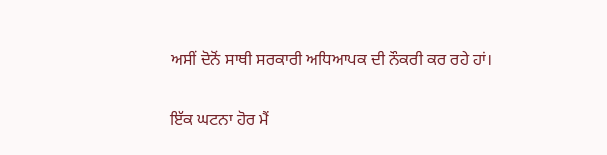ਅਸੀਂ ਦੋਨੋਂ ਸਾਥੀ ਸਰਕਾਰੀ ਅਧਿਆਪਕ ਦੀ ਨੌਕਰੀ ਕਰ ਰਹੇ ਹਾਂ।

ਇੱਕ ਘਟਨਾ ਹੋਰ ਮੈਂ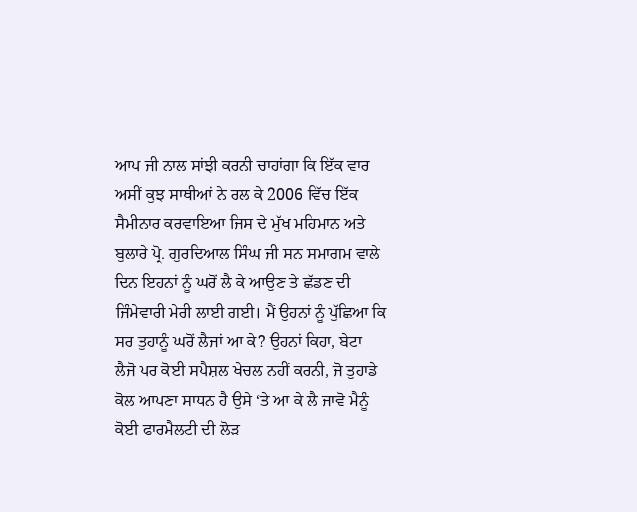ਆਪ ਜੀ ਨਾਲ ਸਾਂਝੀ ਕਰਨੀ ਚਾਹਾਂਗਾ ਕਿ ਇੱਕ ਵਾਰ ਅਸੀਂ ਕੁਝ ਸਾਥੀਆਂ ਨੇ ਰਲ ਕੇ 2006 ਵਿੱਚ ਇੱਕ ਸੈਮੀਨਾਰ ਕਰਵਾਇਆ ਜਿਸ ਦੇ ਮੁੱਖ ਮਹਿਮਾਨ ਅਤੇ ਬੁਲਾਰੇ ਪ੍ਰੋ. ਗੁਰਦਿਆਲ ਸਿੰਘ ਜੀ ਸਨ ਸਮਾਗਮ ਵਾਲੇ ਦਿਨ ਇਹਨਾਂ ਨੂੰ ਘਰੋਂ ਲੈ ਕੇ ਆਉਣ ਤੇ ਛੱਡਣ ਦੀ ਜਿੰਮੇਵਾਰੀ ਮੇਰੀ ਲਾਈ ਗਈ। ਮੈਂ ਉਹਨਾਂ ਨੂੰ ਪੁੱਛਿਆ ਕਿ ਸਰ ਤੁਹਾਨੂੰ ਘਰੋਂ ਲੈਜਾਂ ਆ ਕੇ? ਉਹਨਾਂ ਕਿਹਾ, ਬੇਟਾ ਲੈਜੋ ਪਰ ਕੋਈ ਸਪੈਸ਼ਲ ਖੇਚਲ ਨਹੀਂ ਕਰਨੀ, ਜੋ ਤੁਹਾਡੇ ਕੋਲ ਆਪਣਾ ਸਾਧਨ ਹੈ ਉਸੇ ‘ਤੇ ਆ ਕੇ ਲੈ ਜਾਵੋ ਮੈਨੂੰ ਕੋਈ ਫਾਰਮੈਲਟੀ ਦੀ ਲੋੜ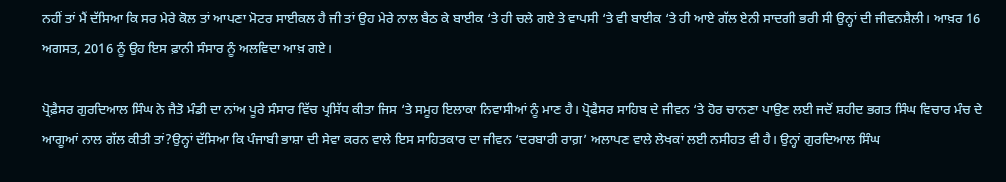ਨਹੀਂ ਤਾਂ ਮੈਂ ਦੱਸਿਆ ਕਿ ਸਰ ਮੇਰੇ ਕੋਲ ਤਾਂ ਆਪਣਾ ਮੋਟਰ ਸਾਈਕਲ ਹੈ ਜੀ ਤਾਂ ਉਹ ਮੇਰੇ ਨਾਲ ਬੈਠ ਕੇ ਬਾਈਕ ‘ਤੇ ਹੀ ਚਲੇ ਗਏ ਤੇ ਵਾਪਸੀ ‘ਤੇ ਵੀ ਬਾਈਕ ‘ਤੇ ਹੀ ਆਏ ਗੱਲ ਏਨੀ ਸਾਦਗੀ ਭਰੀ ਸੀ ਉਨ੍ਹਾਂ ਦੀ ਜੀਵਨਸ਼ੈਲੀ। ਆਖ਼ਰ 16 ਅਗਸਤ, 2016 ਨੂੰ ਉਹ ਇਸ ਫ਼ਾਨੀ ਸੰਸਾਰ ਨੂੰ ਅਲਵਿਦਾ ਆਖ਼ ਗਏ।

ਪ੍ਰੋਫ਼ੈਸਰ ਗੁਰਦਿਆਲ ਸਿੰਘ ਨੇ ਜੈਤੋ ਮੰਡੀ ਦਾ ਨਾਂਅ ਪੂਰੇ ਸੰਸਾਰ ਵਿੱਚ ਪ੍ਰਸਿੱਧ ਕੀਤਾ ਜਿਸ ‘ਤੇ ਸਮੂਹ ਇਲਾਕਾ ਨਿਵਾਸੀਆਂ ਨੂੰ ਮਾਣ ਹੈ। ਪ੍ਰੋਫੈਸਰ ਸਾਹਿਬ ਦੇ ਜੀਵਨ ‘ਤੇ ਹੋਰ ਚਾਨਣਾ ਪਾਉਣ ਲਈ ਜਦੋਂ ਸ਼ਹੀਦ ਭਗਤ ਸਿੰਘ ਵਿਚਾਰ ਮੰਚ ਦੇ ਆਗੂਆਂ ਨਾਲ ਗੱਲ ਕੀਤੀ ਤਾਂ?ਉਨ੍ਹਾਂ ਦੱਸਿਆ ਕਿ ਪੰਜਾਬੀ ਭਾਸ਼ਾ ਦੀ ਸੇਵਾ ਕਰਨ ਵਾਲੇ ਇਸ ਸਾਹਿਤਕਾਰ ਦਾ ਜੀਵਨ ‘ਦਰਬਾਰੀ ਰਾਗ਼’ ਅਲਾਪਣ ਵਾਲੇ ਲੇਖਕਾਂ ਲਈ ਨਸੀਹਤ ਵੀ ਹੈ। ਉਨ੍ਹਾਂ ਗੁਰਦਿਆਲ ਸਿੰਘ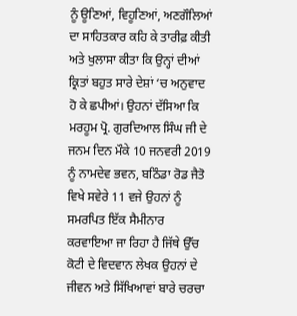ਨੂੰ ਊਣਿਆਂ, ਵਿਹੂਣਿਆਂ, ਅਣਗੌਲਿਆਂ ਦਾ ਸਾਹਿਤਕਾਰ ਕਹਿ ਕੇ ਤਾਰੀਫ਼ ਕੀਤੀ ਅਤੇ ਖੁਲਾਸਾ ਕੀਤਾ ਕਿ ਉਨ੍ਹਾਂ ਦੀਆਂ ਕ੍ਰਿਤਾਂ ਬਹੁਤ ਸਾਰੇ ਦੇਸ਼ਾਂ ‘ਚ ਅਨੁਵਾਦ ਹੋ ਕੇ ਛਪੀਆਂ। ਉਹਨਾਂ ਦੱਸਿਆ ਕਿ ਮਰਹੂਮ ਪ੍ਰੋ. ਗੁਰਦਿਆਲ ਸਿੰਘ ਜੀ ਦੇ ਜਨਮ ਦਿਨ ਮੌਕੇ 10 ਜਨਵਰੀ 2019 ਨੂੰ ਨਾਮਦੇਵ ਭਵਨ, ਬਠਿੰਡਾ ਰੋਡ ਜੈਤੋ ਵਿਖੇ ਸਵੇਰੇ 11 ਵਜੇ ਉਹਨਾਂ ਨੂੰ ਸਮਰਪਿਤ ਇੱਕ ਸੈਮੀਨਾਰ ਕਰਵਾਇਆ ਜਾ ਰਿਹਾ ਹੈ ਜਿੱਥੇ ਉੱਚ ਕੋਟੀ ਦੇ ਵਿਦਵਾਨ ਲੇਖਕ ਉਹਨਾਂ ਦੇ ਜੀਵਨ ਅਤੇ ਸਿੱਖਿਆਵਾਂ ਬਾਰੇ ਚਰਚਾ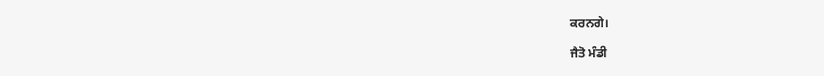ਕਰਨਗੇ।

ਜੈਤੋ ਮੰਡੀ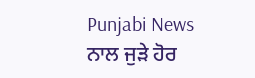Punjabi News ਨਾਲ ਜੁੜੇ ਹੋਰ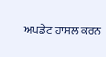ਅਪਡੇਟ ਹਾਸਲ ਕਰਨ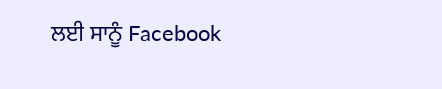ਲਈ ਸਾਨੂੰ Facebook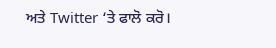ਅਤੇ Twitter ‘ਤੇ ਫਾਲੋ ਕਰੋ।